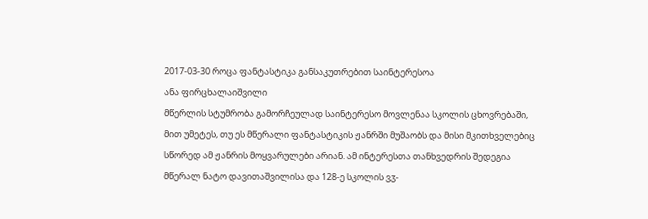2017-03-30 როცა ფანტასტიკა განსაკუთრებით საინტერესოა
ანა ფირცხალაიშვილი
მწერლის სტუმრობა გამორჩეულად საინტერესო მოვლენაა სკოლის ცხოვრებაში, მით უმეტეს, თუ ეს მწერალი ფანტასტიკის ჟანრში მუშაობს და მისი მკითხველებიც სწორედ ამ ჟანრის მოყვარულები არიან. ამ ინტერესთა თანხვედრის შედეგია მწერალ ნატო დავითაშვილისა და 128-ე სკოლის ვჳ-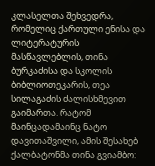კლასელთა შეხვედრა, რომელიც ქართული ენისა და ლიტერატურის მასწავლებლის, თინა ბურკაძისა და სკოლის ბიბლიოთეკარის, თეა სილაგაძის ძალისხმევით გაიმართა. რატომ მაინცადამაინც ნატო დავითაშვილი, ამის შესახებ ქალბატონმა თინა გვიამბო: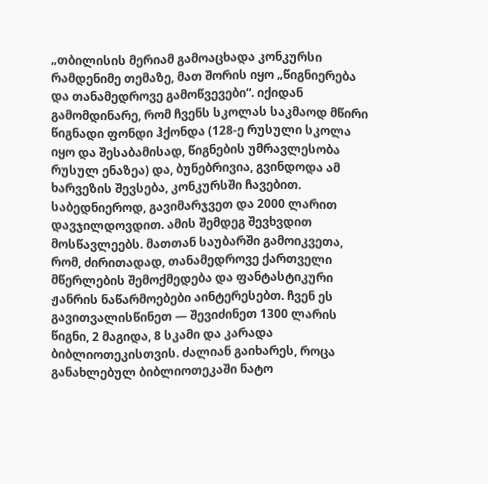„თბილისის მერიამ გამოაცხადა კონკურსი რამდენიმე თემაზე, მათ შორის იყო „წიგნიერება და თანამედროვე გამოწვევები“. იქიდან გამომდინარე, რომ ჩვენს სკოლას საკმაოდ მწირი წიგნადი ფონდი ჰქონდა (128-ე რუსული სკოლა იყო და შესაბამისად, წიგნების უმრავლესობა რუსულ ენაზეა) და, ბუნებრივია, გვინდოდა ამ ხარვეზის შევსება, კონკურსში ჩავებით. საბედნიეროდ, გავიმარჯვეთ და 2000 ლარით დავჯილდოვდით. ამის შემდეგ შევხვდით მოსწავლეებს. მათთან საუბარში გამოიკვეთა, რომ, ძირითადად, თანამედროვე ქართველი მწერლების შემოქმედება და ფანტასტიკური ჟანრის ნაწარმოებები აინტერესებთ. ჩვენ ეს გავითვალისწინეთ — შევიძინეთ 1300 ლარის წიგნი, 2 მაგიდა, 8 სკამი და კარადა ბიბლიოთეკისთვის. ძალიან გაიხარეს, როცა განახლებულ ბიბლიოთეკაში ნატო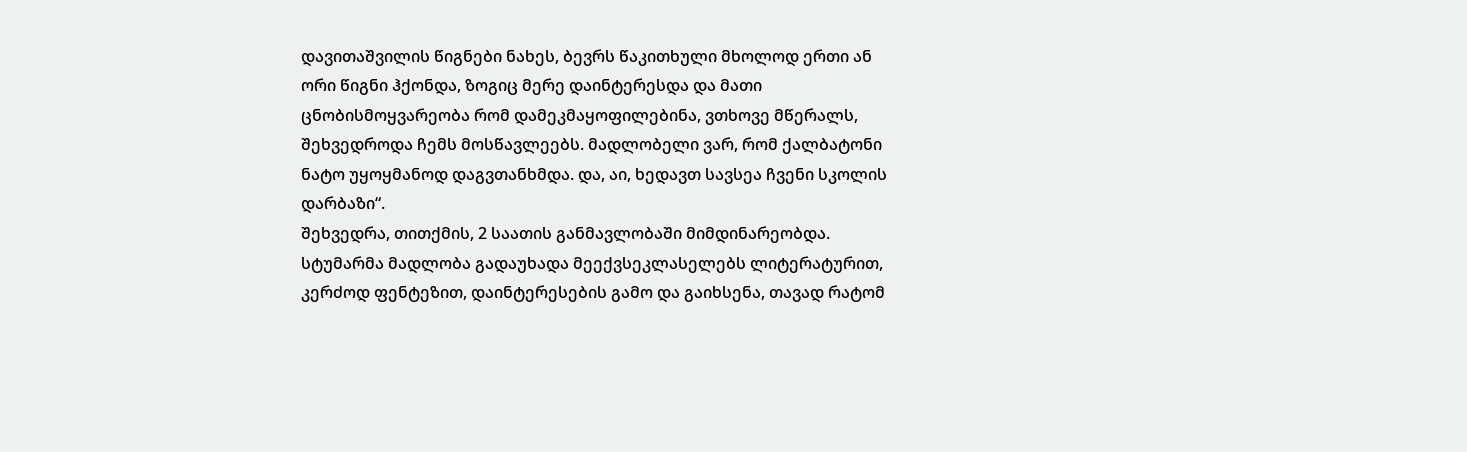დავითაშვილის წიგნები ნახეს, ბევრს წაკითხული მხოლოდ ერთი ან ორი წიგნი ჰქონდა, ზოგიც მერე დაინტერესდა და მათი ცნობისმოყვარეობა რომ დამეკმაყოფილებინა, ვთხოვე მწერალს, შეხვედროდა ჩემს მოსწავლეებს. მადლობელი ვარ, რომ ქალბატონი ნატო უყოყმანოდ დაგვთანხმდა. და, აი, ხედავთ სავსეა ჩვენი სკოლის დარბაზი“.
შეხვედრა, თითქმის, 2 საათის განმავლობაში მიმდინარეობდა. სტუმარმა მადლობა გადაუხადა მეექვსეკლასელებს ლიტერატურით, კერძოდ ფენტეზით, დაინტერესების გამო და გაიხსენა, თავად რატომ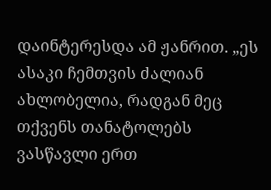დაინტერესდა ამ ჟანრით. „ეს ასაკი ჩემთვის ძალიან ახლობელია, რადგან მეც თქვენს თანატოლებს ვასწავლი ერთ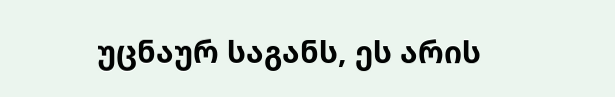უცნაურ საგანს, ეს არის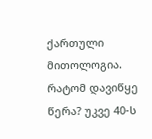ქართული მითოლოგია. რატომ დავიწყე წერა? უკვე 40-ს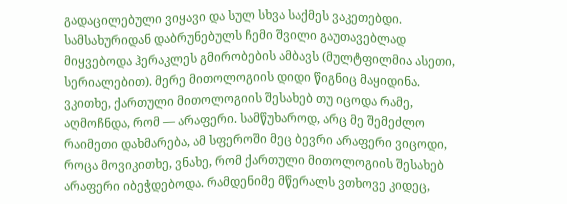გადაცილებული ვიყავი და სულ სხვა საქმეს ვაკეთებდი. სამსახურიდან დაბრუნებულს ჩემი შვილი გაუთავებლად მიყვებოდა ჰერაკლეს გმირობების ამბავს (მულტფილმია ასეთი, სერიალებით). მერე მითოლოგიის დიდი წიგნიც მაყიდინა. ვკითხე, ქართული მითოლოგიის შესახებ თუ იცოდა რამე, აღმოჩნდა, რომ — არაფერი. სამწუხაროდ, არც მე შემეძლო რაიმეთი დახმარება, ამ სფეროში მეც ბევრი არაფერი ვიცოდი, როცა მოვიკითხე, ვნახე, რომ ქართული მითოლოგიის შესახებ არაფერი იბეჭდებოდა. რამდენიმე მწერალს ვთხოვე კიდეც,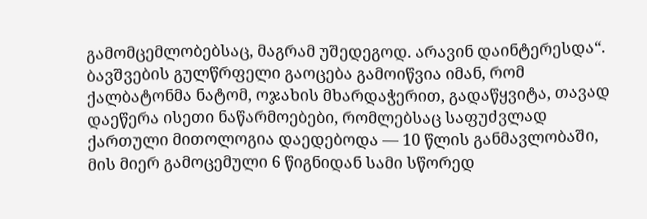გამომცემლობებსაც, მაგრამ უშედეგოდ. არავინ დაინტერესდა“.
ბავშვების გულწრფელი გაოცება გამოიწვია იმან, რომ ქალბატონმა ნატომ, ოჯახის მხარდაჭერით, გადაწყვიტა, თავად დაეწერა ისეთი ნაწარმოებები, რომლებსაც საფუძვლად ქართული მითოლოგია დაედებოდა — 10 წლის განმავლობაში, მის მიერ გამოცემული 6 წიგნიდან სამი სწორედ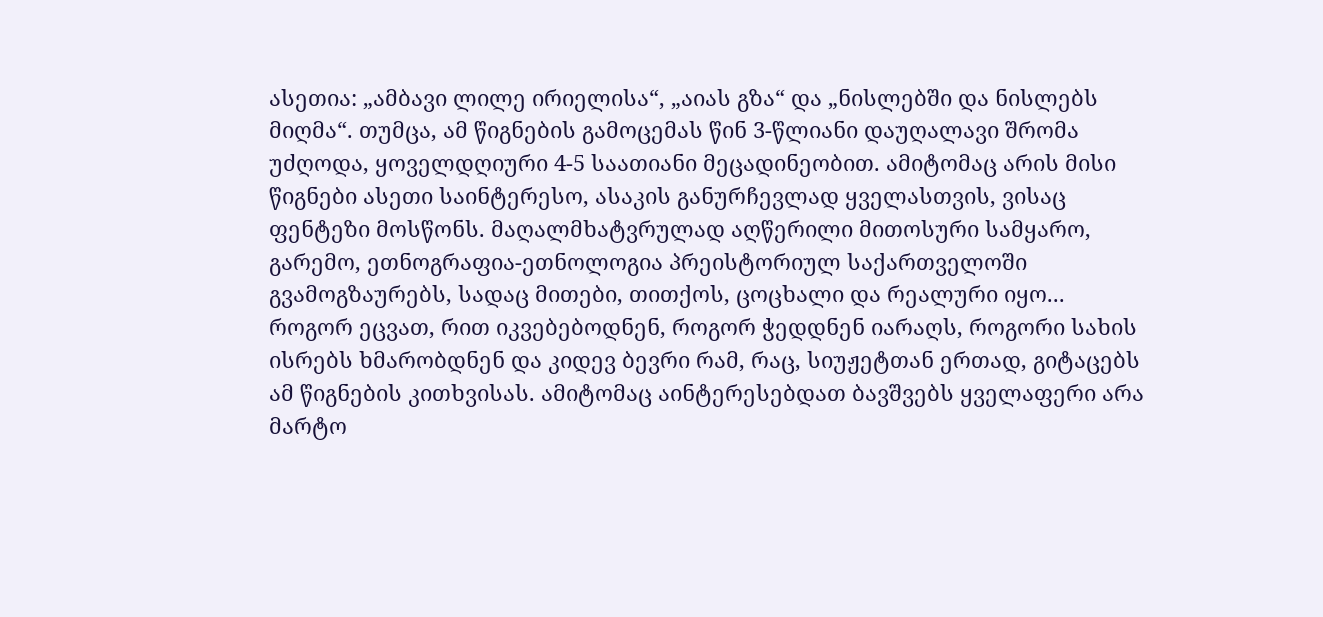ასეთია: „ამბავი ლილე ირიელისა“, „აიას გზა“ და „ნისლებში და ნისლებს მიღმა“. თუმცა, ამ წიგნების გამოცემას წინ 3-წლიანი დაუღალავი შრომა უძღოდა, ყოველდღიური 4-5 საათიანი მეცადინეობით. ამიტომაც არის მისი წიგნები ასეთი საინტერესო, ასაკის განურჩევლად ყველასთვის, ვისაც ფენტეზი მოსწონს. მაღალმხატვრულად აღწერილი მითოსური სამყარო, გარემო, ეთნოგრაფია-ეთნოლოგია პრეისტორიულ საქართველოში გვამოგზაურებს, სადაც მითები, თითქოს, ცოცხალი და რეალური იყო... როგორ ეცვათ, რით იკვებებოდნენ, როგორ ჭედდნენ იარაღს, როგორი სახის ისრებს ხმარობდნენ და კიდევ ბევრი რამ, რაც, სიუჟეტთან ერთად, გიტაცებს ამ წიგნების კითხვისას. ამიტომაც აინტერესებდათ ბავშვებს ყველაფერი არა მარტო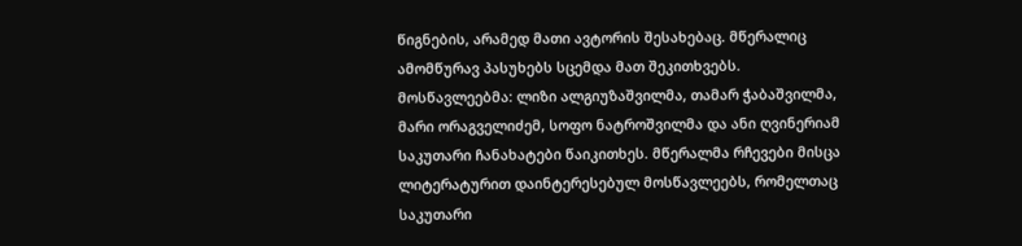წიგნების, არამედ მათი ავტორის შესახებაც. მწერალიც ამომწურავ პასუხებს სცემდა მათ შეკითხვებს.
მოსწავლეებმა: ლიზი ალგიუზაშვილმა, თამარ ჭაბაშვილმა, მარი ორაგველიძემ, სოფო ნატროშვილმა და ანი ღვინერიამ საკუთარი ჩანახატები წაიკითხეს. მწერალმა რჩევები მისცა ლიტერატურით დაინტერესებულ მოსწავლეებს, რომელთაც საკუთარი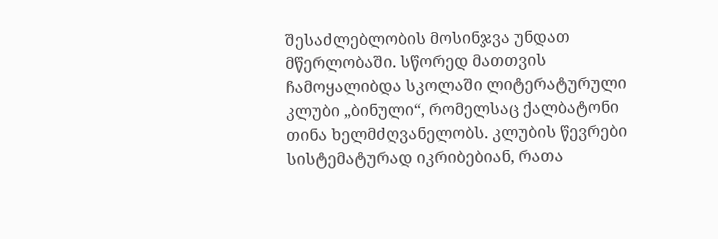შესაძლებლობის მოსინჯვა უნდათ მწერლობაში. სწორედ მათთვის ჩამოყალიბდა სკოლაში ლიტერატურული კლუბი „ბინული“, რომელსაც ქალბატონი თინა ხელმძღვანელობს. კლუბის წევრები სისტემატურად იკრიბებიან, რათა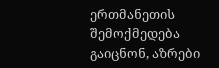ერთმანეთის შემოქმედება გაიცნონ, აზრები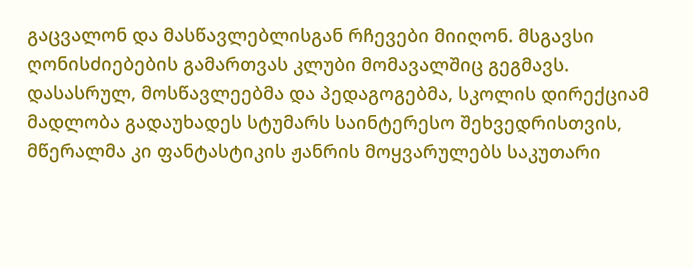გაცვალონ და მასწავლებლისგან რჩევები მიიღონ. მსგავსი ღონისძიებების გამართვას კლუბი მომავალშიც გეგმავს.
დასასრულ, მოსწავლეებმა და პედაგოგებმა, სკოლის დირექციამ მადლობა გადაუხადეს სტუმარს საინტერესო შეხვედრისთვის, მწერალმა კი ფანტასტიკის ჟანრის მოყვარულებს საკუთარი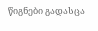წიგნები გადასცა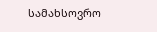სამახსოვრო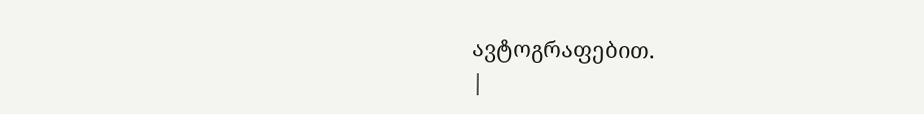ავტოგრაფებით.
|